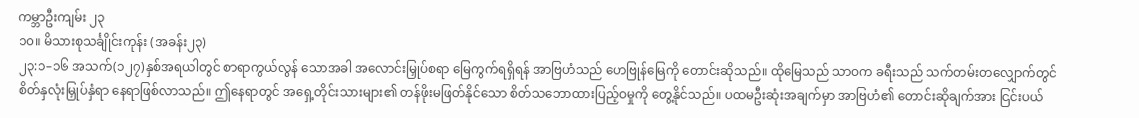ကမ္ဘာဦးကျမ်း ၂၃
၁၀။ မိသားစုသင်္ချိုင်းကုန်း (အခန်း၂၃)
၂၃:၁–၁၆ အသက်(၁၂၇)နှစ်အရယါတွင် စာရာကွယ်လွန် သောအခါ အလောင်းမြှုပ်စရာ မြေကွက်ရရှိရန် အာဗြဟံသည် ဟေဗြုန်မြေကို တောင်းဆိုသည်။ ထိုမြေသည် သာဝက ခရီးသည် သက်တမ်းတလျှောက်တွင် စိတ်နှလုံးမြှုပ်နှံရာ နေရာဖြစ်လာသည်။ ဤနေရာတွင် အရှေ့တိုင်းသားများ၏ တန်ဖိုးမဖြတ်နိုင်သော စိတ်သဘောထားပြည့်ဝမှုကို တွေ့နိုင်သည်။ ပထမဦးဆုံးအချက်မှာ အာဗြဟံ၏ တောင်းဆိုချက်အား ငြင်းပယ်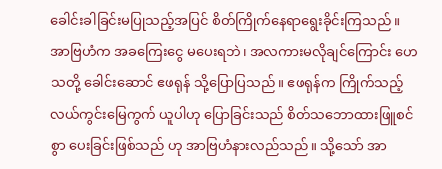ခေါင်းခါခြင်းမပြုသည့်အပြင် စိတ်ကြိုက်နေရာရွေးခိုင်းကြသည်။ အာဗြဟံက အခကြေးငွေ မပေးရဘဲ၊ အလကားမလိုချင်ကြောင်း ဟေသတို့ ခေါင်းဆောင် ဧဖရုန် သို့ပြောပြသည်။ ဧဖရုန်က ကြိုက်သည့်လယ်ကွင်းမြေကွက် ယူပါဟု ပြောခြင်းသည် စိတ်သဘောထားဖြူစင်စွာ ပေးခြင်းဖြစ်သည် ဟု အာဗြဟံနားလည်သည်။ သို့သော် အာ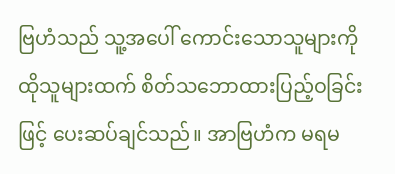ဗြဟံသည် သူ့အပေါ် ကောင်းသောသူများကို ထိုသူများထက် စိတ်သဘောထားပြည့်ဝခြင်းဖြင့် ပေးဆပ်ချင်သည်။ အာဗြဟံက မရမ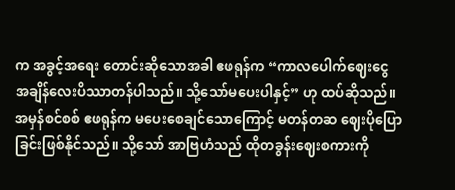က အခွင့်အရေး တောင်းဆိုသောအခါ ဧဖရုန်က “ကာလပေါက်ဈေးငွေ အချိန်လေးပိဿာတန်ပါသည်။ သို့သော်မပေးပါနှင့်” ဟု ထပ်ဆိုသည်။ အမှန်စင်စစ် ဧဖရုန်က မပေးစေချင်သောကြောင့် မတန်တဆ ဈေးပိုပြောခြင်းဖြစ်နိုင်သည်။ သို့သော် အာဗြဟံသည် ထိုတခွန်းဈေးစကားကို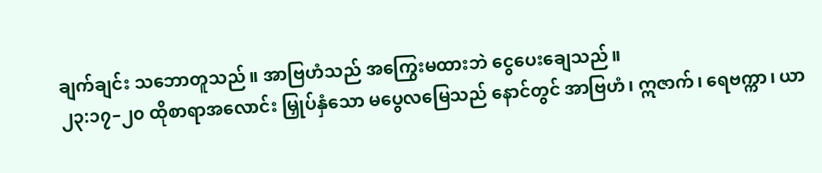ချက်ချင်း သဘောတူသည်။ အာဗြဟံသည် အကြွေးမထားဘဲ ငွေပေးချေသည်။
၂၃:၁၇–၂၀ ထိုစာရာအလောင်း မြှုပ်နှံသော မပွေလမြေသည် နောင်တွင် အာဗြဟံ၊ ဣဇာက်၊ ရေဗက္ကာ၊ ယာ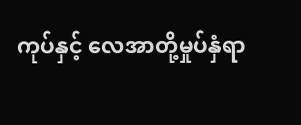ကုပ်နှင့် လေအာတို့မှုပ်နှံရာ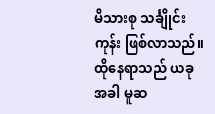မိသားစု သင်္ချိုင်းကုန်း ဖြစ်လာသည်။ ထိုနေရာသည် ယခုအခါ မူဆ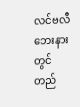လင်ဗလီဘေးနားတွင် တည်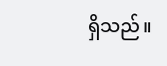ရှိသည်။